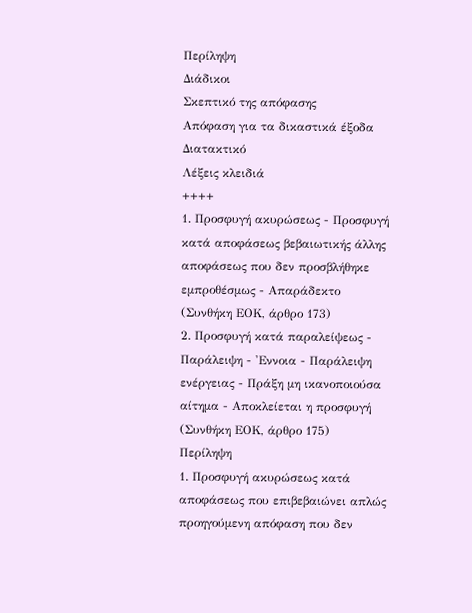Περίληψη
Διάδικοι
Σκεπτικό της απόφασης
Απόφαση για τα δικαστικά έξοδα
Διατακτικό
Λέξεις κλειδιά
++++
1. Προσφυγή ακυρώσεως - Προσφυγή κατά αποφάσεως βεβαιωτικής άλλης αποφάσεως που δεν προσβλήθηκε εμπροθέσμως - Απαράδεκτο
(Συνθήκη ΕΟΚ, άρθρο 173)
2. Προσφυγή κατά παραλείψεως - Παράλειψη - 'Εννοια - Παράλειψη ενέργειας - Πράξη μη ικανοποιούσα αίτημα - Αποκλείεται η προσφυγή
(Συνθήκη ΕΟΚ, άρθρο 175)
Περίληψη
1. Προσφυγή ακυρώσεως κατά αποφάσεως που επιβεβαιώνει απλώς προηγούμενη απόφαση που δεν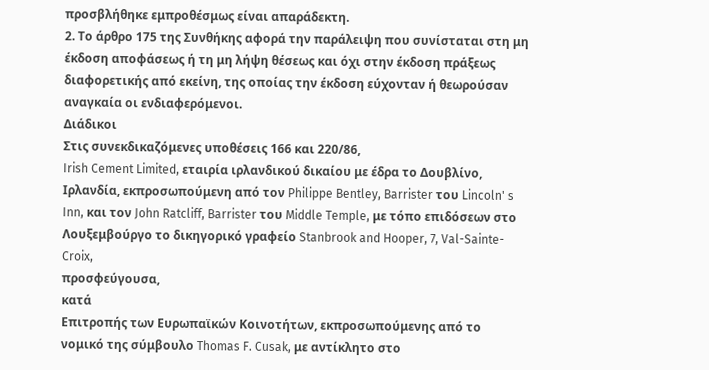προσβλήθηκε εμπροθέσμως είναι απαράδεκτη.
2. Το άρθρο 175 της Συνθήκης αφορά την παράλειψη που συνίσταται στη μη έκδοση αποφάσεως ή τη μη λήψη θέσεως και όχι στην έκδοση πράξεως διαφορετικής από εκείνη, της οποίας την έκδοση εύχονταν ή θεωρούσαν αναγκαία οι ενδιαφερόμενοι.
Διάδικοι
Στις συνεκδικαζόμενες υποθέσεις 166 και 220/86,
Irish Cement Limited, εταιρία ιρλανδικού δικαίου με έδρα το Δουβλίνο, Ιρλανδία, εκπροσωπούμενη από τον Philippe Bentley, Barrister του Lincoln' s Inn, και τον John Ratcliff, Barrister του Middle Temple, με τόπο επιδόσεων στο Λουξεμβούργο το δικηγορικό γραφείο Stanbrook and Hooper, 7, Val-Sainte-Croix,
προσφεύγουσα,
κατά
Επιτροπής των Ευρωπαϊκών Κοινοτήτων, εκπροσωπούμενης από το νομικό της σύμβουλο Thomas F. Cusak, με αντίκλητο στο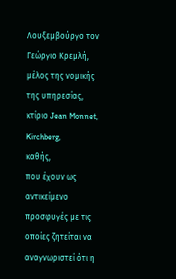Λουξεμβούργο τον Γεώργιο Κρεμλή, μέλος της νομικής της υπηρεσίας, κτίριο Jean Monnet, Kirchberg,
καθής,
που έχουν ως αντικείμενο προσφυγές με τις οποίες ζητείται να αναγνωριστεί ότι η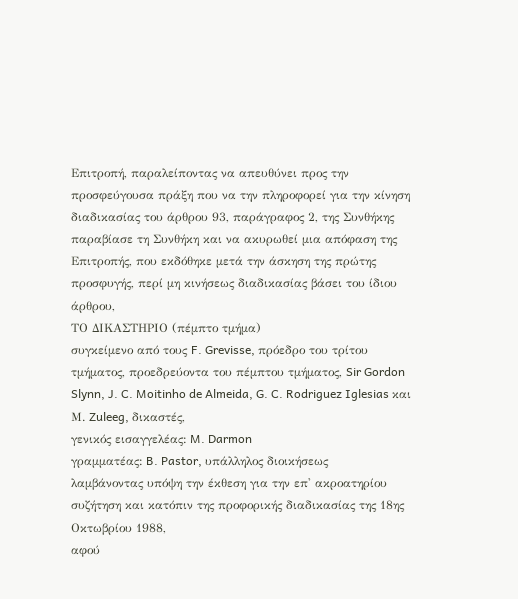Επιτροπή, παραλείποντας να απευθύνει προς την προσφεύγουσα πράξη που να την πληροφορεί για την κίνηση διαδικασίας του άρθρου 93, παράγραφος 2, της Συνθήκης παραβίασε τη Συνθήκη και να ακυρωθεί μια απόφαση της Επιτροπής, που εκδόθηκε μετά την άσκηση της πρώτης προσφυγής, περί μη κινήσεως διαδικασίας βάσει του ίδιου άρθρου,
ΤΟ ΔΙΚΑΣΤΗΡΙΟ (πέμπτο τμήμα)
συγκείμενο από τους F. Grevisse, πρόεδρο του τρίτου τμήματος, προεδρεύοντα του πέμπτου τμήματος, Sir Gordon Slynn, J. C. Moitinho de Almeida, G. C. Rodriguez Iglesias και Μ. Zuleeg, δικαστές,
γενικός εισαγγελέας: M. Darmon
γραμματέας: B. Pastor, υπάλληλος διοικήσεως
λαμβάνοντας υπόψη την έκθεση για την επ' ακροατηρίου συζήτηση και κατόπιν της προφορικής διαδικασίας της 18ης Οκτωβρίου 1988,
αφού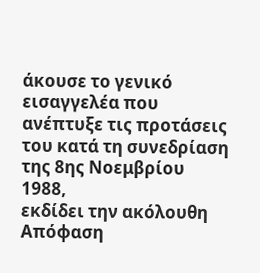άκουσε το γενικό εισαγγελέα που ανέπτυξε τις προτάσεις του κατά τη συνεδρίαση της 8ης Νοεμβρίου 1988,
εκδίδει την ακόλουθη
Απόφαση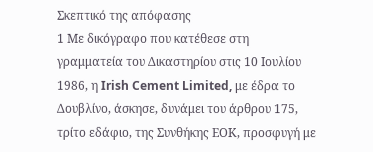Σκεπτικό της απόφασης
1 Με δικόγραφο που κατέθεσε στη γραμματεία του Δικαστηρίου στις 10 Ιουλίου 1986, η Irish Cement Limited, με έδρα το Δουβλίνο, άσκησε, δυνάμει του άρθρου 175, τρίτο εδάφιο, της Συνθήκης ΕΟΚ, προσφυγή με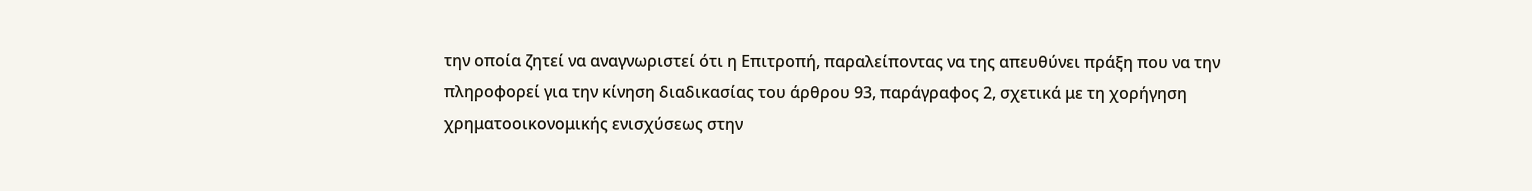την οποία ζητεί να αναγνωριστεί ότι η Επιτροπή, παραλείποντας να της απευθύνει πράξη που να την πληροφορεί για την κίνηση διαδικασίας του άρθρου 93, παράγραφος 2, σχετικά με τη χορήγηση χρηματοοικονομικής ενισχύσεως στην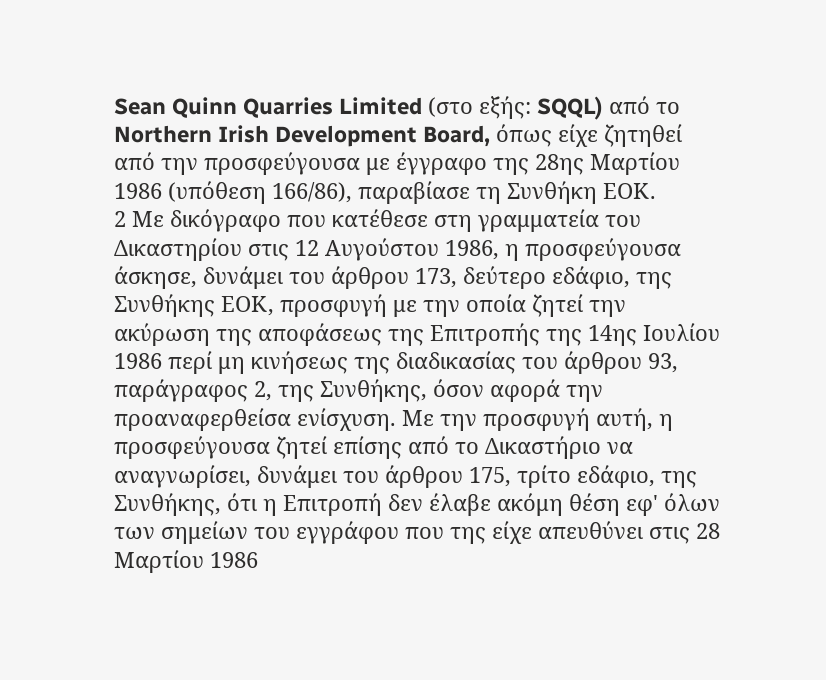Sean Quinn Quarries Limited (στο εξής: SQQL) από το Northern Irish Development Board, όπως είχε ζητηθεί από την προσφεύγουσα με έγγραφο της 28ης Μαρτίου 1986 (υπόθεση 166/86), παραβίασε τη Συνθήκη ΕΟΚ.
2 Με δικόγραφο που κατέθεσε στη γραμματεία του Δικαστηρίου στις 12 Αυγούστου 1986, η προσφεύγουσα άσκησε, δυνάμει του άρθρου 173, δεύτερο εδάφιο, της Συνθήκης ΕΟΚ, προσφυγή με την οποία ζητεί την ακύρωση της αποφάσεως της Επιτροπής της 14ης Ιουλίου 1986 περί μη κινήσεως της διαδικασίας του άρθρου 93, παράγραφος 2, της Συνθήκης, όσον αφορά την προαναφερθείσα ενίσχυση. Με την προσφυγή αυτή, η προσφεύγουσα ζητεί επίσης από το Δικαστήριο να αναγνωρίσει, δυνάμει του άρθρου 175, τρίτο εδάφιο, της Συνθήκης, ότι η Επιτροπή δεν έλαβε ακόμη θέση εφ' όλων των σημείων του εγγράφου που της είχε απευθύνει στις 28 Μαρτίου 1986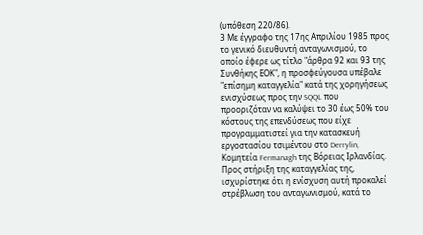(υπόθεση 220/86).
3 Με έγγραφο της 17ης Απριλίου 1985 προς το γενικό διευθυντή ανταγωνισμού, το οποίο έφερε ως τίτλο "άρθρα 92 και 93 της Συνθήκης ΕΟΚ", η προσφεύγουσα υπέβαλε "επίσημη καταγγελία" κατά της χορηγήσεως ενισχύσεως προς την SQQL που προοριζόταν να καλύψει το 30 έως 50% του κόστους της επενδύσεως που είχε προγραμματιστεί για την κατασκευή εργοστασίου τσιμέντου στο Derrylin, Κομητεία Fermanagh της Βόρειας Ιρλανδίας. Προς στήριξη της καταγγελίας της, ισχυρίστηκε ότι η ενίσχυση αυτή προκαλεί στρέβλωση του ανταγωνισμού, κατά το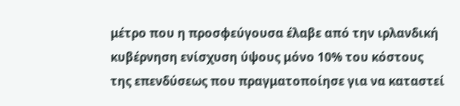μέτρο που η προσφεύγουσα έλαβε από την ιρλανδική κυβέρνηση ενίσχυση ύψους μόνο 10% του κόστους της επενδύσεως που πραγματοποίησε για να καταστεί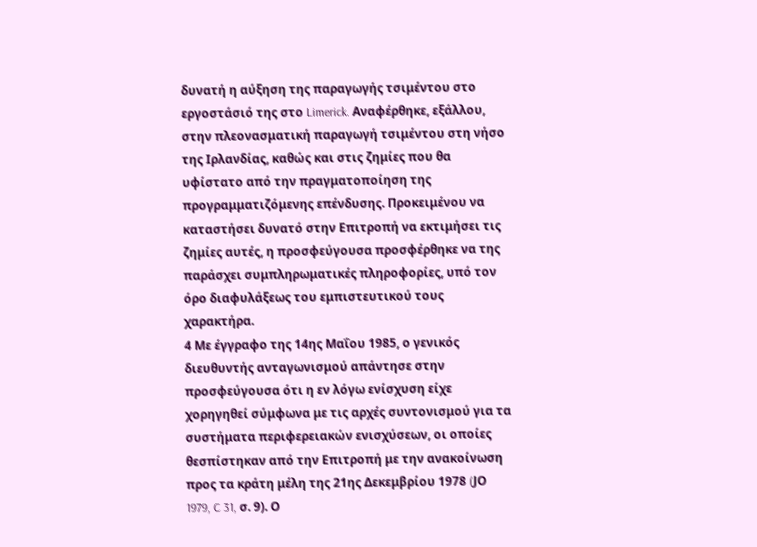δυνατή η αύξηση της παραγωγής τσιμέντου στο εργοστάσιό της στο Limerick. Αναφέρθηκε, εξάλλου, στην πλεονασματική παραγωγή τσιμέντου στη νήσο της Ιρλανδίας, καθώς και στις ζημίες που θα υφίστατο από την πραγματοποίηση της προγραμματιζόμενης επένδυσης. Προκειμένου να καταστήσει δυνατό στην Επιτροπή να εκτιμήσει τις ζημίες αυτές, η προσφεύγουσα προσφέρθηκε να της παράσχει συμπληρωματικές πληροφορίες, υπό τον όρο διαφυλάξεως του εμπιστευτικού τους χαρακτήρα.
4 Με έγγραφο της 14ης Μαΐου 1985, ο γενικός διευθυντής ανταγωνισμού απάντησε στην προσφεύγουσα ότι η εν λόγω ενίσχυση είχε χορηγηθεί σύμφωνα με τις αρχές συντονισμού για τα συστήματα περιφερειακών ενισχύσεων, οι οποίες θεσπίστηκαν από την Επιτροπή με την ανακοίνωση προς τα κράτη μέλη της 21ης Δεκεμβρίου 1978 (JΟ 1979, C 31, σ. 9). Ο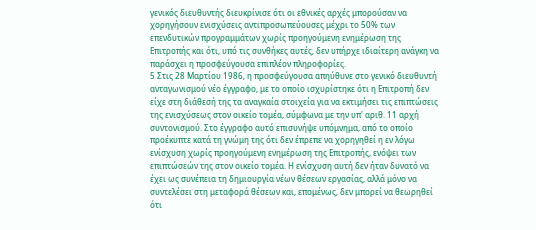γενικός διευθυντής διευκρίνισε ότι οι εθνικές αρχές μπορούσαν να χορηγήσουν ενισχύσεις αντιπροσωπεύουσες μέχρι το 50% των επενδυτικών προγραμμάτων χωρίς προηγούμενη ενημέρωση της Επιτροπής και ότι, υπό τις συνθήκες αυτές, δεν υπήρχε ιδιαίτερη ανάγκη να παράσχει η προσφεύγουσα επιπλέον πληροφορίες.
5 Στις 28 Μαρτίου 1986, η προσφεύγουσα απηύθυνε στο γενικό διευθυντή ανταγωνισμού νέο έγγραφο, με το οποίο ισχυρίστηκε ότι η Επιτροπή δεν είχε στη διάθεσή της τα αναγκαία στοιχεία για να εκτιμήσει τις επιπτώσεις της ενισχύσεως στον οικείο τομέα, σύμφωνα με την υπ' αριθ. 11 αρχή συντονισμού. Στο έγγραφο αυτό επισυνήψε υπόμνημα, από το οποίο προέκυπτε κατά τη γνώμη της ότι δεν έπρεπε να χορηγηθεί η εν λόγω ενίσχυση χωρίς προηγούμενη ενημέρωση της Επιτροπής, ενόψει των επιπτώσεών της στον οικείο τομέα. Η ενίσχυση αυτή δεν ήταν δυνατό να έχει ως συνέπεια τη δημιουργία νέων θέσεων εργασίας, αλλά μόνο να συντελέσει στη μεταφορά θέσεων και, επομένως, δεν μπορεί να θεωρηθεί ότι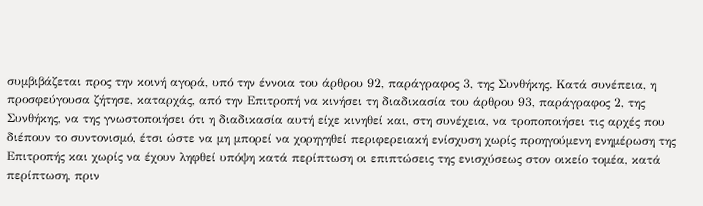συμβιβάζεται προς την κοινή αγορά, υπό την έννοια του άρθρου 92, παράγραφος 3, της Συνθήκης. Κατά συνέπεια, η προσφεύγουσα ζήτησε, καταρχάς, από την Επιτροπή να κινήσει τη διαδικασία του άρθρου 93, παράγραφος 2, της Συνθήκης, να της γνωστοποιήσει ότι η διαδικασία αυτή είχε κινηθεί και, στη συνέχεια, να τροποποιήσει τις αρχές που διέπουν το συντονισμό, έτσι ώστε να μη μπορεί να χορηγηθεί περιφερειακή ενίσχυση χωρίς προηγούμενη ενημέρωση της Επιτροπής και χωρίς να έχουν ληφθεί υπόψη κατά περίπτωση οι επιπτώσεις της ενισχύσεως στον οικείο τομέα, κατά περίπτωση, πριν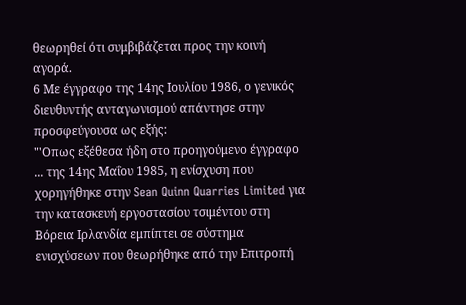θεωρηθεί ότι συμβιβάζεται προς την κοινή αγορά.
6 Με έγγραφο της 14ης Ιουλίου 1986, ο γενικός διευθυντής ανταγωνισμού απάντησε στην προσφεύγουσα ως εξής:
"'Οπως εξέθεσα ήδη στο προηγούμενο έγγραφο ... της 14ης Μαΐου 1985, η ενίσχυση που χορηγήθηκε στην Sean Quinn Quarries Limited για την κατασκευή εργοστασίου τσιμέντου στη Βόρεια Ιρλανδία εμπίπτει σε σύστημα ενισχύσεων που θεωρήθηκε από την Επιτροπή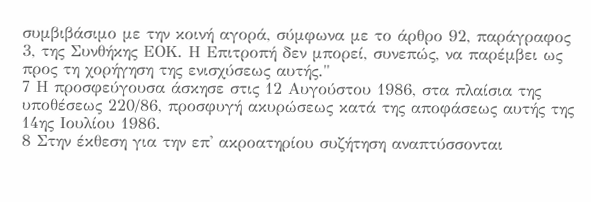συμβιβάσιμο με την κοινή αγορά, σύμφωνα με το άρθρο 92, παράγραφος 3, της Συνθήκης ΕΟΚ. Η Επιτροπή δεν μπορεί, συνεπώς, να παρέμβει ως προς τη χορήγηση της ενισχύσεως αυτής."
7 Η προσφεύγουσα άσκησε στις 12 Αυγούστου 1986, στα πλαίσια της υποθέσεως 220/86, προσφυγή ακυρώσεως κατά της αποφάσεως αυτής της 14ης Ιουλίου 1986.
8 Στην έκθεση για την επ' ακροατηρίου συζήτηση αναπτύσσονται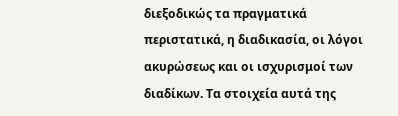διεξοδικώς τα πραγματικά περιστατικά, η διαδικασία, οι λόγοι ακυρώσεως και οι ισχυρισμοί των διαδίκων. Τα στοιχεία αυτά της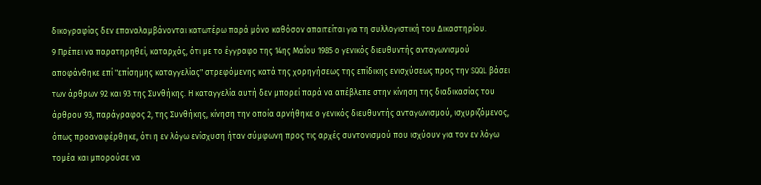δικογραφίας δεν επαναλαμβάνονται κατωτέρω παρά μόνο καθόσον απαιτείται για τη συλλογιστική του Δικαστηρίου.
9 Πρέπει να παρατηρηθεί, καταρχάς, ότι με το έγγραφο της 14ης Μαΐου 1985 ο γενικός διευθυντής ανταγωνισμού αποφάνθηκε επί "επίσημης καταγγελίας" στρεφόμενης κατά της χορηγήσεως της επίδικης ενισχύσεως προς την SQQL βάσει των άρθρων 92 και 93 της Συνθήκης. Η καταγγελία αυτή δεν μπορεί παρά να απέβλεπε στην κίνηση της διαδικασίας του άρθρου 93, παράγραφος 2, της Συνθήκης, κίνηση την οποία αρνήθηκε ο γενικός διευθυντής ανταγωνισμού, ισχυριζόμενος, όπως προαναφέρθηκε, ότι η εν λόγω ενίσχυση ήταν σύμφωνη προς τις αρχές συντονισμού που ισχύουν για τον εν λόγω τομέα και μπορούσε να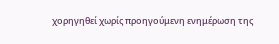χορηγηθεί χωρίς προηγούμενη ενημέρωση της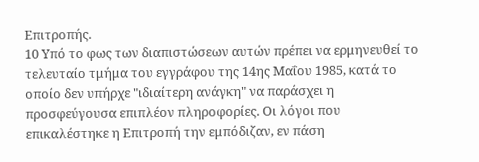Επιτροπής.
10 Υπό το φως των διαπιστώσεων αυτών πρέπει να ερμηνευθεί το τελευταίο τμήμα του εγγράφου της 14ης Μαΐου 1985, κατά το οποίο δεν υπήρχε "ιδιαίτερη ανάγκη" να παράσχει η προσφεύγουσα επιπλέον πληροφορίες. Οι λόγοι που επικαλέστηκε η Επιτροπή την εμπόδιζαν, εν πάση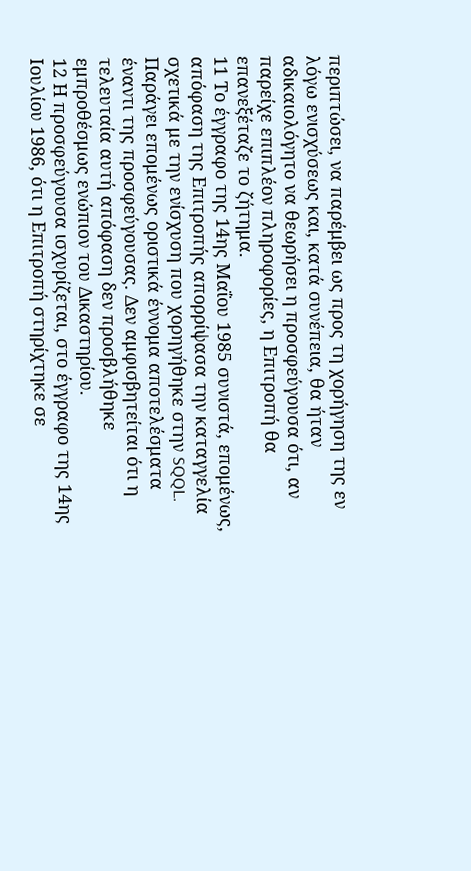περιπτώσει, να παρέμβει ως προς τη χορήγηση της εν λόγω ενισχύσεως και, κατά συνέπεια, θα ήταν αδικαιολόγητο να θεωρήσει η προσφεύγουσα ότι, αν παρείχε επιπλέον πληροφορίες, η Επιτροπή θα επανεξέταζε το ζήτημα.
11 Το έγγραφο της 14ης Μαΐου 1985 συνιστά, επομένως, απόφαση της Επιτροπής απορρίψασα την καταγγελία σχετικά με την ενίσχυση που χορηγήθηκε στην SQQL. Παράγει επομένως οριστικά έννομα αποτελέσματα έναντι της προσφεύγουσας. Δεν αμφισβητείται ότι η τελευταία αυτή απόφαση δεν προσβλήθηκε εμπροθέσμως ενώπιον του Δικαστηρίου.
12 Η προσφεύγουσα ισχυρίζεται, στο έγγραφο της 14ης Ιουλίου 1986, ότι η Επιτροπή στηρίχτηκε σε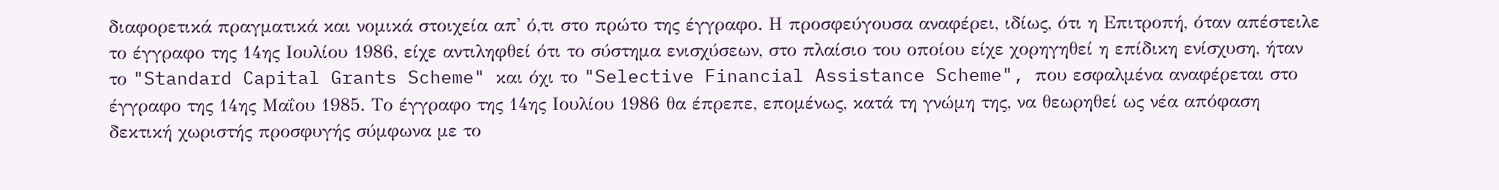διαφορετικά πραγματικά και νομικά στοιχεία απ' ό,τι στο πρώτο της έγγραφο. Η προσφεύγουσα αναφέρει, ιδίως, ότι η Επιτροπή, όταν απέστειλε το έγγραφο της 14ης Ιουλίου 1986, είχε αντιληφθεί ότι το σύστημα ενισχύσεων, στο πλαίσιο του οποίου είχε χορηγηθεί η επίδικη ενίσχυση, ήταν το "Standard Capital Grants Scheme" και όχι το "Selective Financial Assistance Scheme", που εσφαλμένα αναφέρεται στο έγγραφο της 14ης Μαΐου 1985. Το έγγραφο της 14ης Ιουλίου 1986 θα έπρεπε, επομένως, κατά τη γνώμη της, να θεωρηθεί ως νέα απόφαση δεκτική χωριστής προσφυγής σύμφωνα με το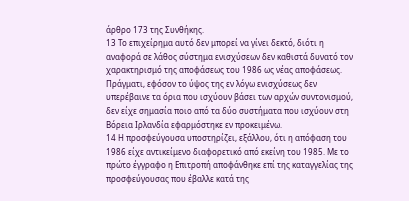άρθρο 173 της Συνθήκης.
13 Το επιχείρημα αυτό δεν μπορεί να γίνει δεκτό, διότι η αναφορά σε λάθος σύστημα ενισχύσεων δεν καθιστά δυνατό τον χαρακτηρισμό της αποφάσεως του 1986 ως νέας αποφάσεως. Πράγματι, εφόσον το ύψος της εν λόγω ενισχύσεως δεν υπερέβαινε τα όρια που ισχύουν βάσει των αρχών συντονισμού, δεν είχε σημασία ποιο από τα δύο συστήματα που ισχύουν στη Βόρεια Ιρλανδία εφαρμόστηκε εν προκειμένω.
14 Η προσφεύγουσα υποστηρίζει, εξάλλου, ότι η απόφαση του 1986 είχε αντικείμενο διαφορετικό από εκείνη του 1985. Με το πρώτο έγγραφο η Επιτροπή αποφάνθηκε επί της καταγγελίας της προσφεύγουσας που έβαλλε κατά της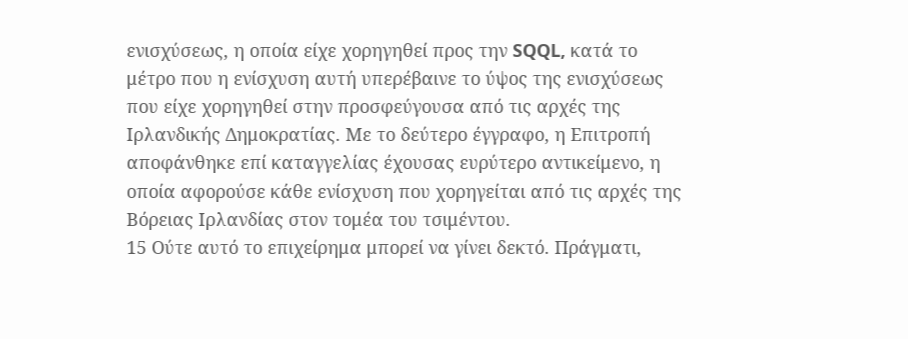ενισχύσεως, η οποία είχε χορηγηθεί προς την SQQL, κατά το μέτρο που η ενίσχυση αυτή υπερέβαινε το ύψος της ενισχύσεως που είχε χορηγηθεί στην προσφεύγουσα από τις αρχές της Ιρλανδικής Δημοκρατίας. Με το δεύτερο έγγραφο, η Επιτροπή αποφάνθηκε επί καταγγελίας έχουσας ευρύτερο αντικείμενο, η οποία αφορούσε κάθε ενίσχυση που χορηγείται από τις αρχές της Βόρειας Ιρλανδίας στον τομέα του τσιμέντου.
15 Ούτε αυτό το επιχείρημα μπορεί να γίνει δεκτό. Πράγματι,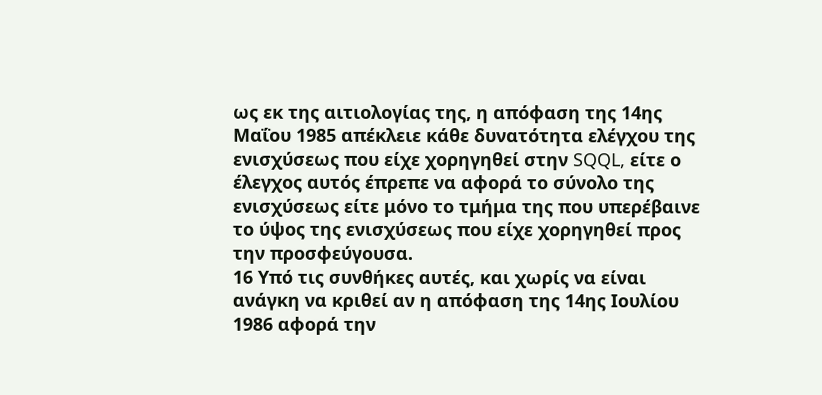ως εκ της αιτιολογίας της, η απόφαση της 14ης Μαΐου 1985 απέκλειε κάθε δυνατότητα ελέγχου της ενισχύσεως που είχε χορηγηθεί στην SQQL, είτε ο έλεγχος αυτός έπρεπε να αφορά το σύνολο της ενισχύσεως είτε μόνο το τμήμα της που υπερέβαινε το ύψος της ενισχύσεως που είχε χορηγηθεί προς την προσφεύγουσα.
16 Υπό τις συνθήκες αυτές, και χωρίς να είναι ανάγκη να κριθεί αν η απόφαση της 14ης Ιουλίου 1986 αφορά την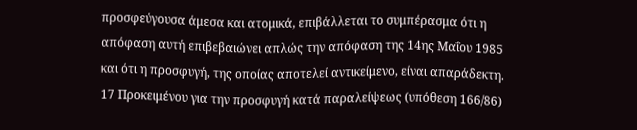προσφεύγουσα άμεσα και ατομικά, επιβάλλεται το συμπέρασμα ότι η απόφαση αυτή επιβεβαιώνει απλώς την απόφαση της 14ης Μαΐου 1985 και ότι η προσφυγή, της οποίας αποτελεί αντικείμενο, είναι απαράδεκτη.
17 Προκειμένου για την προσφυγή κατά παραλείψεως (υπόθεση 166/86)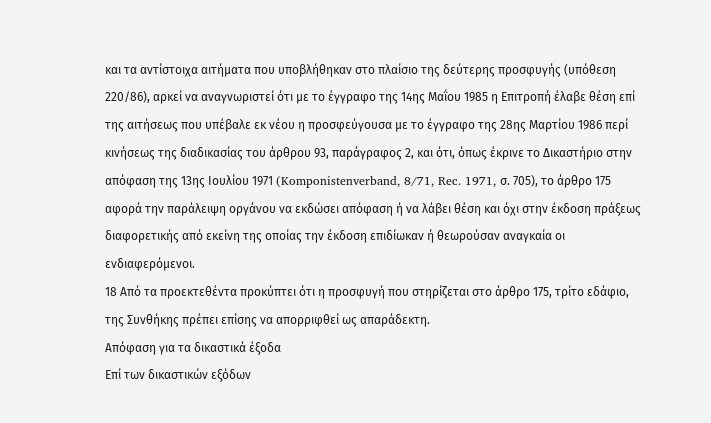και τα αντίστοιχα αιτήματα που υποβλήθηκαν στο πλαίσιο της δεύτερης προσφυγής (υπόθεση 220/86), αρκεί να αναγνωριστεί ότι με το έγγραφο της 14ης Μαΐου 1985 η Επιτροπή έλαβε θέση επί της αιτήσεως που υπέβαλε εκ νέου η προσφεύγουσα με το έγγραφο της 28ης Μαρτίου 1986 περί κινήσεως της διαδικασίας του άρθρου 93, παράγραφος 2, και ότι, όπως έκρινε το Δικαστήριο στην απόφαση της 13ης Ιουλίου 1971 (Komponistenverband, 8/71, Rec. 1971, σ. 705), το άρθρο 175 αφορά την παράλειψη οργάνου να εκδώσει απόφαση ή να λάβει θέση και όχι στην έκδοση πράξεως διαφορετικής από εκείνη της οποίας την έκδοση επιδίωκαν ή θεωρούσαν αναγκαία οι ενδιαφερόμενοι.
18 Από τα προεκτεθέντα προκύπτει ότι η προσφυγή που στηρίζεται στο άρθρο 175, τρίτο εδάφιο, της Συνθήκης πρέπει επίσης να απορριφθεί ως απαράδεκτη.
Απόφαση για τα δικαστικά έξοδα
Επί των δικαστικών εξόδων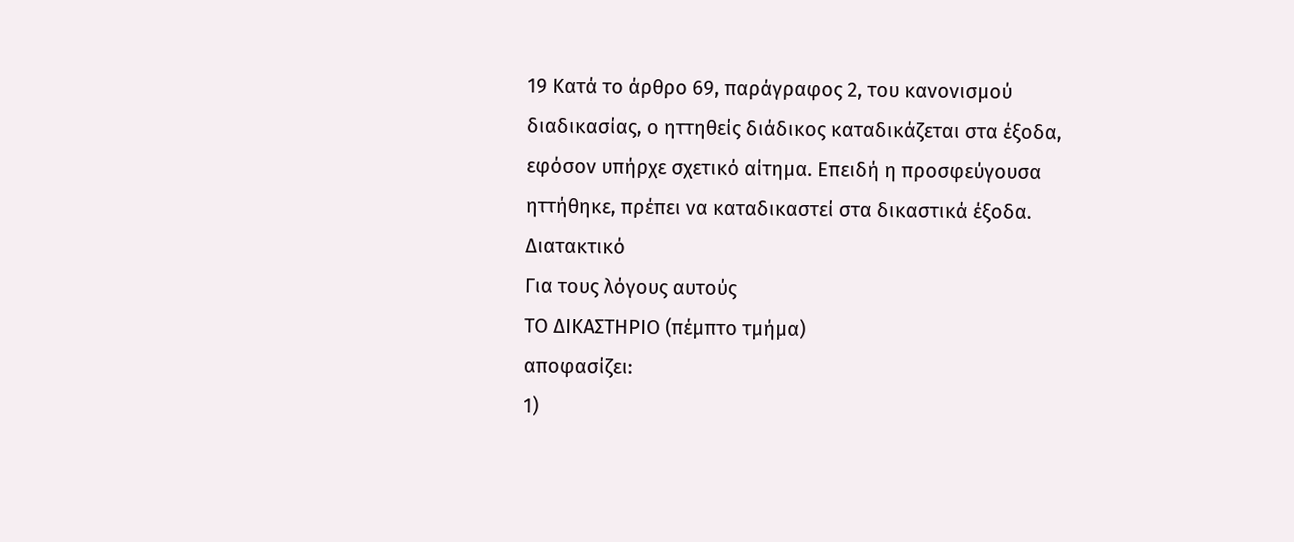19 Κατά το άρθρο 69, παράγραφος 2, του κανονισμού διαδικασίας, ο ηττηθείς διάδικος καταδικάζεται στα έξοδα, εφόσον υπήρχε σχετικό αίτημα. Επειδή η προσφεύγουσα ηττήθηκε, πρέπει να καταδικαστεί στα δικαστικά έξοδα.
Διατακτικό
Για τους λόγους αυτούς
ΤΟ ΔΙΚΑΣΤΗΡΙΟ (πέμπτο τμήμα)
αποφασίζει:
1)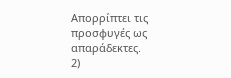Απορρίπτει τις προσφυγές ως απαράδεκτες.
2)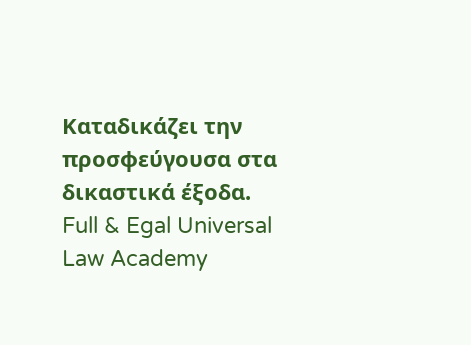Καταδικάζει την προσφεύγουσα στα δικαστικά έξοδα.
Full & Egal Universal Law Academy